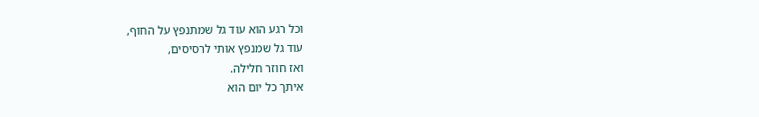וכל רגע הוא עוד גל שמתנפץ על החוף,
עוד גל שמנפץ אותי לרסיסים,
ואז חוזר חלילה.
איתך כל יום הוא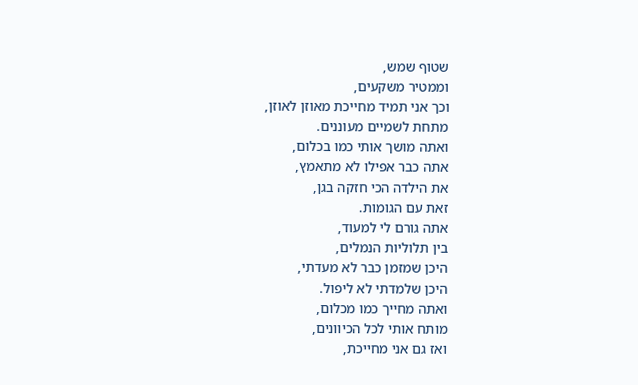שטוף שמש,
וממטיר משקעים,
וכך אני תמיד מחייכת מאוזן לאוזן,
מתחת לשמיים מעוננים.
ואתה מושך אותי כמו בכלום,
אתה כבר אפילו לא מתאמץ,
את הילדה הכי חזקה בגן,
זאת עם הגומות.
אתה גורם לי למעוד,
בין תלוליות הנמלים,
היכן שמזמן כבר לא מעדתי,
היכן שלמדתי לא ליפול.
ואתה מחייך כמו מכלום,
מותח אותי לכל הכיוונים,
ואז גם אני מחייכת,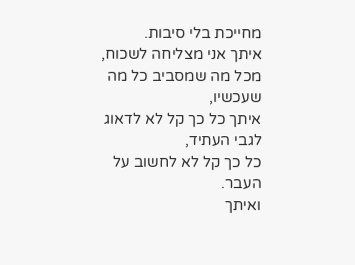מחייכת בלי סיבות.
איתך אני מצליחה לשכוח,
מכל מה שמסביב כל מה שעכשיו,
איתך כל כך קל לא לדאוג לגבי העתיד,
כל כך קל לא לחשוב על העבר.
ואיתך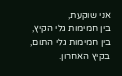אני שוקעת,
בין חמימות גלי הקיץ,
בין חמימות גלי התום,
בקיץ האחרון.